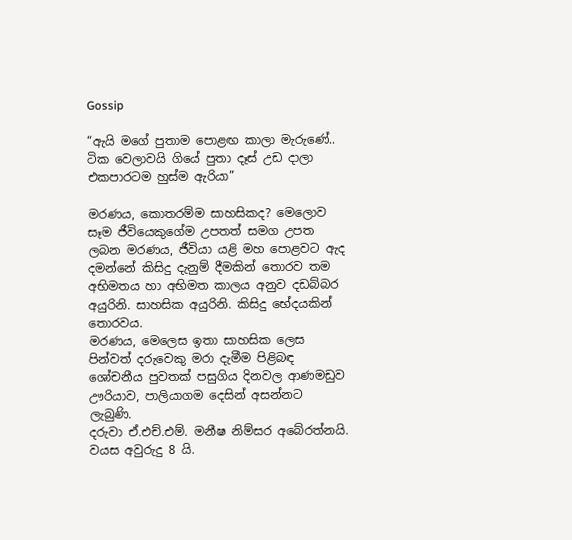Gossip

“ඇයි මගේ පුතාම පොළඟ කාලා මැරුණේ.. ටික වෙලාවයි ගියේ පුතා දෑස් උඩ දාලා එකපාරටම හුස්ම ඇරියා”

මරණය, කොතරම්ම සාහසිකද? මෙලොව සෑම ජීවියෙකුගේම උපතත් සමග උපත ලබන මරණය, ජීවියා යළි මහ පොළවට ඇද දමන්නේ කිසිදු දැනුම් දීමකින් තොරව තම අභිමතය හා අභිමත කාලය අනුව දඩබ්බර අයුරිනි. සාහසික අයුරිනි. කිසිදු භේදයකින් තොරවය.
මරණය, මෙලෙස ඉතා සාහසික ලෙස පින්වත් දරුවෙකු මරා දැමීම පිළිබඳ ශෝචනීය පුවතක්‌ පසුගිය දිනවල ආණමඩුව ඌරියාව, පාලියාගම දෙසින් අසන්නට ලැබුණි.
දරුවා ඒ.එච්.එම්. මනීෂ නිම්සර අබේරත්නයි. වයස අවුරුදු 8 යි.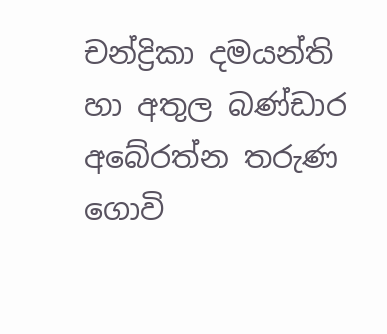චන්ද්‍රිකා දමයන්ති හා අතුල බණ්‌ඩාර අබේරත්න තරුණ ගොවි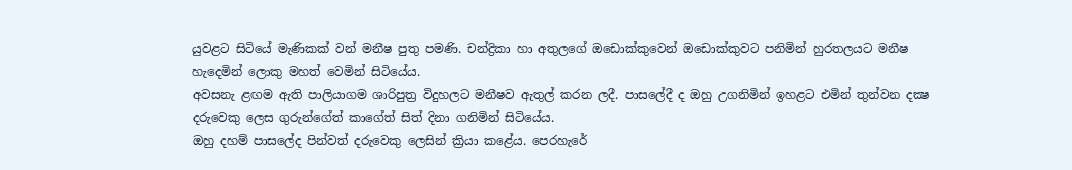යුවළට සිටියේ මැණිකක්‌ වන් මනීෂ පුතු පමණි. චන්ද්‍රිකා හා අතුලගේ ඔඩොක්‌කුවෙන් ඔඩොක්‌කුවට පනිමින් හුරතලයට මනීෂ හැදෙමින් ලොකු මහත් වෙමින් සිටියේය.
අවසනැ ළඟම ඇති පාලියාගම ශාරිපුත්‍ර විදුහලට මනීෂව ඇතුල් කරන ලදී. පාසලේදී ද ඔහු උගනිමින් ඉහළට එමින් තුන්වන දක්‍ෂ දරුවෙකු ලෙස ගුරුන්ගේත් කාගේත් සිත් දිනා ගනිමින් සිටියේය.
ඔහු දහම් පාසලේද පින්වත් දරුවෙකු ලෙසින් ක්‍රියා කළේය. පෙරහැරේ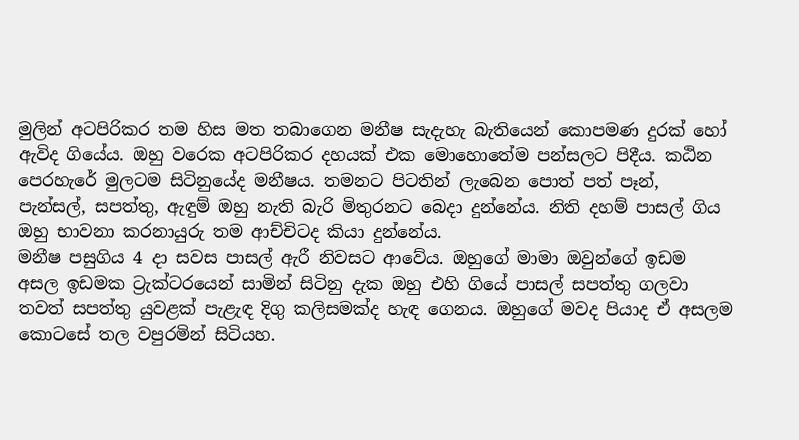මුලින් අටපිරිකර තම හිස මත තබාගෙන මනීෂ සැදැහැ බැතියෙන් කොපමණ දුරක්‌ හෝ ඇවිද ගියේය. ඔහු වරෙක අටපිරිකර දහයක්‌ එක මොහොතේම පන්සලට පිදීය. කඨින පෙරහැරේ මුලටම සිටිනුයේද මනීෂය. තමනට පිටතින් ලැබෙන පොත් පත් පෑන්, පැන්සල්, සපත්තු, ඇඳුම් ඔහු නැති බැරි මිතුරනට බෙදා දුන්නේය. නිති දහම් පාසල් ගිය ඔහු භාවනා කරනායුරු තම ආච්චිටද කියා දුන්නේය.
මනීෂ පසුගිය 4 දා සවස පාසල් ඇරී නිවසට ආවේය. ඔහුගේ මාමා ඔවුන්ගේ ඉඩම අසල ඉඩමක ට්‍රැක්‌ටරයෙන් සාමින් සිටිනු දැක ඔහු එහි ගියේ පාසල් සපත්තු ගලවා තවත් සපත්තු යුවළක්‌ පැළැඳ දිගු කලිසමක්‌ද හැඳ ගෙනය. ඔහුගේ මවද පියාද ඒ අසලම කොටසේ තල වපුරමින් සිටියහ.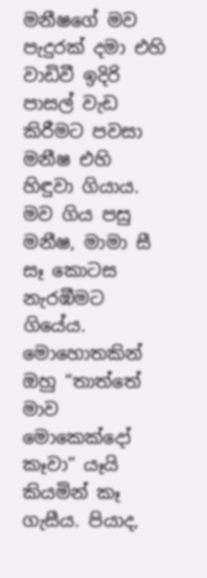මනීෂගේ මව පැදුරක්‌ දමා එහි වාඩිවී ඉදිරි පාසල් වැඩ කිරීමට පවසා මනීෂ එහි හිඳුවා ගියාය.
මව ගිය පසු මනීෂ, මාමා සී සෑ කොටස නැරඹීමට ගියේය. මොහොතකින් ඔහු “තාත්තේ මාව මොකෙක්දෝ කෑවා” යෑයි කියමින් කෑ ගැසීය. පියාද,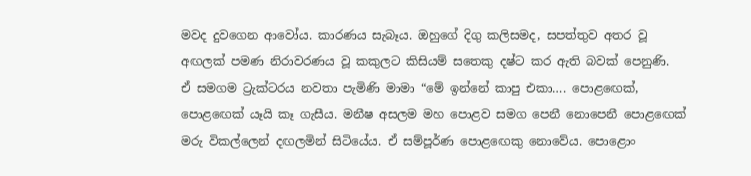මවද දුවගෙන ආවෝය. කාරණය සැබෑය. ඔහුගේ දිගු කලිසමද, සපත්තුව අතර වූ අඟලක්‌ පමණ නිරාවරණය වූ කකුලට කිසියම් සතෙකු දෂ්ට කර ඇති බවක්‌ පෙනුණි.
ඒ සමගම ට්‍රැක්‌ටරය නවතා පැමිණි මාමා “මේ ඉන්නේ කාපු එකා…. පොළඟෙක්‌, පොළඟෙක්‌ යෑයි කෑ ගැසීය. මනීෂ අසලම මහ පොළව සමග පෙනී නොපෙනී පොළඟෙක්‌ මරු විකල්ලෙන් දඟලමින් සිටියේය. ඒ සම්පූර්ණ පොළඟෙකු නොවේය. පොළොං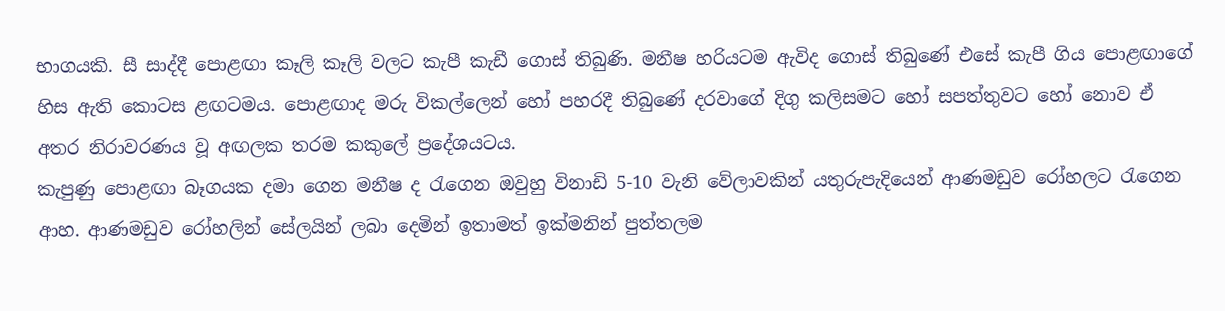භාගයකි. සී සාද්දී පොළඟා කෑලි කෑලි වලට කැපී කැඩී ගොස්‌ තිබුණි. මනීෂ හරියටම ඇවිද ගොස්‌ තිබුණේ එසේ කැපී ගිය පොළඟාගේ හිස ඇති කොටස ළඟටමය. පොළඟාද මරු විකල්ලෙන් හෝ පහරදී තිබුණේ දරවාගේ දිගු කලිසමට හෝ සපත්තුවට හෝ නොව ඒ අතර නිරාවරණය වූ අඟලක තරම කකුලේ ප්‍රදේශයටය.
කැපුණු පොළඟා බෑගයක දමා ගෙන මනීෂ ද රැගෙන ඔවුහු විනාඩි 5-10 වැනි වේලාවකින් යතුරුපැදියෙන් ආණමඩුව රෝහලට රැගෙන ආහ. ආණමඩුව රෝහලින් සේලයින් ලබා දෙමින් ඉතාමත් ඉක්‌මනින් පුත්තලම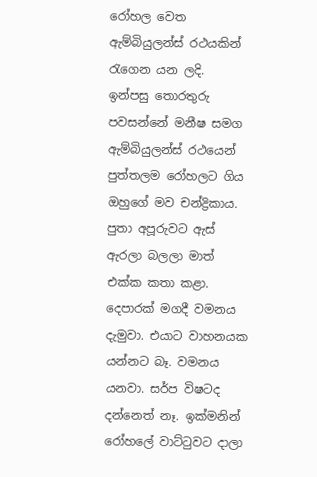රෝහල වෙත ඇම්බියුලන්ස්‌ රථයකින් රැගෙන යන ලදි.
ඉන්පසු තොරතුරු පවසන්නේ මනීෂ සමග ඇම්බියුලන්ස්‌ රථයෙන් පුත්තලම රෝහලට ගිය ඔහුගේ මව චන්ද්‍රිකාය.
පුතා අපූරුවට ඇස්‌ ඇරලා බලලා මාත් එක්‌ක කතා කළා. දෙපාරක්‌ මගදී වමනය දැමුවා. එයාට වාහනයක යන්නට බෑ. වමනය යනවා. සර්ප විෂටද දන්නෙත් නෑ. ඉක්‌මනින් රෝහලේ වාට්‌ටුවට දාලා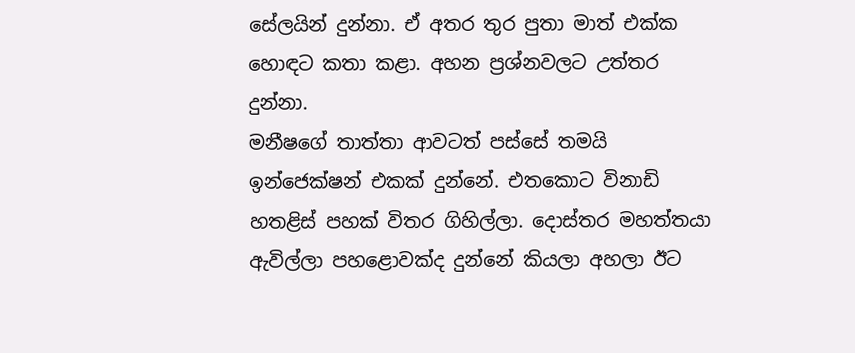සේලයින් දුන්නා. ඒ අතර තුර පුතා මාත් එක්‌ක හොඳට කතා කළා. අහන ප්‍රශ්නවලට උත්තර දුන්නා.
මනීෂගේ තාත්තා ආවටත් පස්‌සේ තමයි ඉන්ජෙක්‌ෂන් එකක්‌ දුන්නේ. එතකොට විනාඩි හතළිස්‌ පහක්‌ විතර ගිහිල්ලා. දොස්‌තර මහත්තයා ඇවිල්ලා පහළොවක්‌ද දුන්නේ කියලා අහලා ඊට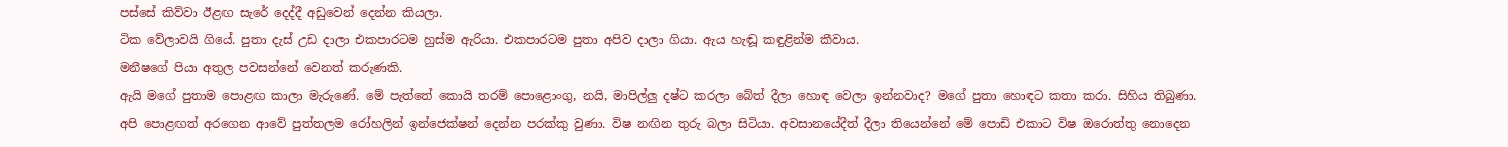පස්‌සේ කිව්වා ඊළඟ සැරේ දෙද්දී අඩුවෙන් දෙන්න කියලා.
ටික වේලාවයි ගියේ. පුතා දැස්‌ උඩ දාලා එකපාරටම හුස්‌ම ඇරියා. එකපාරටම පුතා අපිව දාලා ගියා. ඇය හැඬූ කඳුළින්ම කීවාය.
මනීෂගේ පියා අතුල පවසන්නේ වෙනත් කරුණකි.
ඇයි මගේ පුතාම පොළඟ කාලා මැරුණේ. මේ පැත්තේ කොයි තරම් පොළොංගු, නයි, මාපිල්ලු දෂ්ට කරලා බේත් දීලා හොඳ වෙලා ඉන්නවාද? මගේ පුතා හොඳට කතා කරා. සිහිය තිබුණා. අපි පොළඟත් අරගෙන ආවේ පුත්තලම රෝහලින් ඉන්ජෙක්‌ෂන් දෙන්න පරක්‌කු වුණා. විෂ නඟින තුරු බලා සිටියා. අවසානයේදීත් දීලා තියෙන්නේ මේ පොඩි එකාට විෂ ඔරොත්තු නොදෙන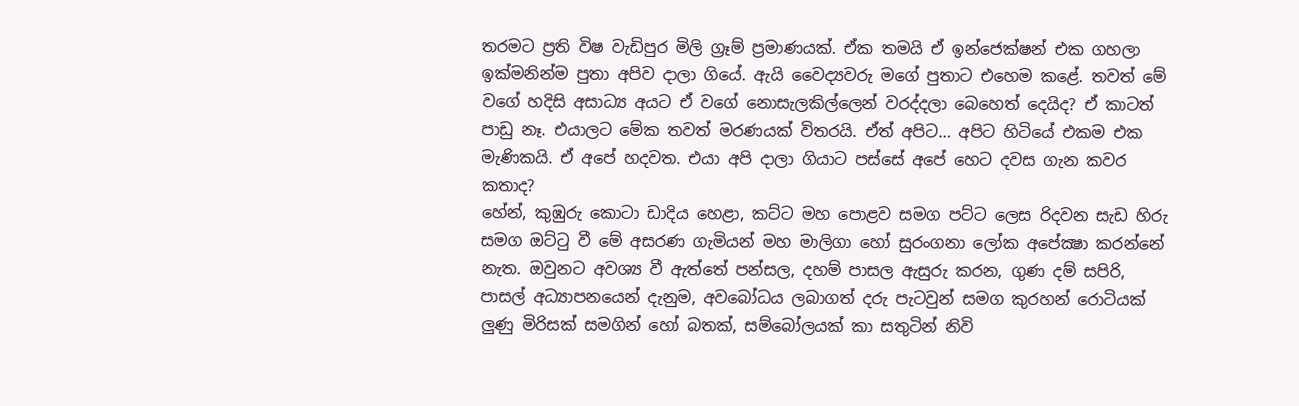තරමට ප්‍රති විෂ වැඩිපුර මිලි ග්‍රෑම් ප්‍රමාණයක්‌. ඒක තමයි ඒ ඉන්ජෙක්‌ෂන් එක ගහලා ඉක්‌මනින්ම පුතා අපිව දාලා ගියේ. ඇයි වෛද්‍යවරු මගේ පුතාට එහෙම කළේ. තවත් මේ වගේ හදිසි අසාධ්‍ය අයට ඒ වගේ නොසැලකිල්ලෙන් වරද්දලා බෙහෙත් දෙයිද? ඒ කාටත් පාඩු නෑ. එයාලට මේක තවත් මරණයක්‌ විතරයි. ඒත් අපිට… අපිට හිටියේ එකම එක මැණිකයි. ඒ අපේ හදවත. එයා අපි දාලා ගියාට පස්‌සේ අපේ හෙට දවස ගැන කවර කතාද?
හේන්, කුඹුරු කොටා ඩාදිය හෙළා, කට්‌ට මහ පොළව සමග පට්‌ට ලෙස රිදවන සැඩ හිරු සමග ඔට්‌ටු වී මේ අසරණ ගැමියන් මහ මාලිගා හෝ සුරංගනා ලෝක අපේක්‍ෂා කරන්නේ නැත. ඔවුනට අවශ්‍ය වී ඇත්තේ පන්සල, දහම් පාසල ඇසුරු කරන, ගුණ දම් සපිරි, පාසල් අධ්‍යාපනයෙන් දැනුම, අවබෝධය ලබාගත් දරු පැටවුන් සමග කුරහන් රොටියක්‌ ලුණු මිරිසක්‌ සමගින් හෝ බතක්‌, සම්බෝලයක්‌ කා සතුටින් නිවි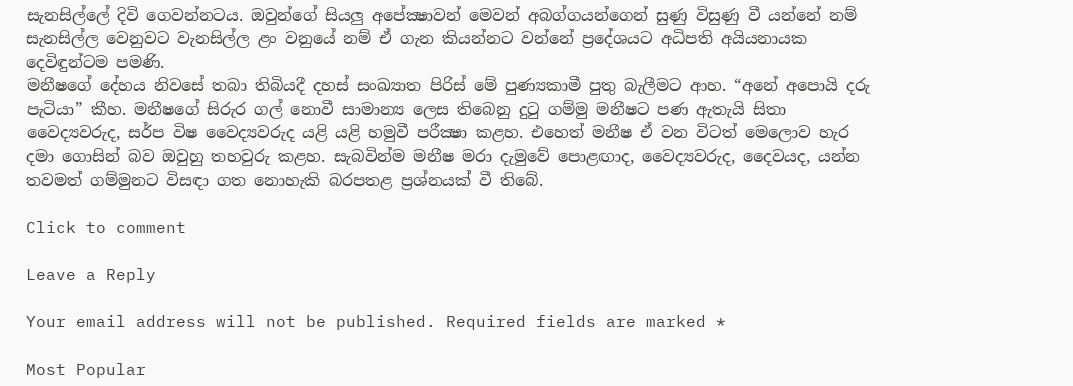සැනසිල්ලේ දිවි ගෙවන්නටය. ඔවුන්ගේ සියලු අපේක්‍ෂාවන් මෙවන් අබග්ගයන්ගෙන් සුණු විසුණු වී යන්නේ නම් සැනසිල්ල වෙනුවට වැනසිල්ල ළං වනුයේ නම් ඒ ගැන කියන්නට වන්නේ ප්‍රදේශයට අධිපති අයියනායක දෙවිඳුන්ටම පමණි.
මනීෂගේ දේහය නිවසේ තබා තිබියදී දහස්‌ සංඛ්‍යාත පිරිස්‌ මේ පුණ්‍යකාමී පුතු බැලීමට ආහ. “අනේ අපොයි දරු පැටියා” කීහ. මනීෂගේ සිරුර ගල් නොවී සාමාන්‍ය ලෙස තිබෙනු දුටු ගම්මු මනීෂට පණ ඇතැයි සිතා වෛද්‍යවරුද, සර්ප විෂ වෛද්‍යවරුද යළි යළි හමුවී පරීක්‍ෂා කළහ. එහෙත් මනීෂ ඒ වන විටත් මෙලොව හැර දමා ගොසින් බව ඔවුහු තහවුරු කළහ. සැබවින්ම මනීෂ මරා දැමුවේ පොළඟාද, වෛද්‍යවරුද, දෛවයද, යන්න තවමත් ගම්මුනට විසඳා ගත නොහැකි බරපතළ ප්‍රශ්නයක්‌ වී තිබේ.

Click to comment

Leave a Reply

Your email address will not be published. Required fields are marked *

Most Popular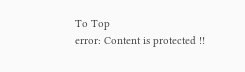To Top
error: Content is protected !!